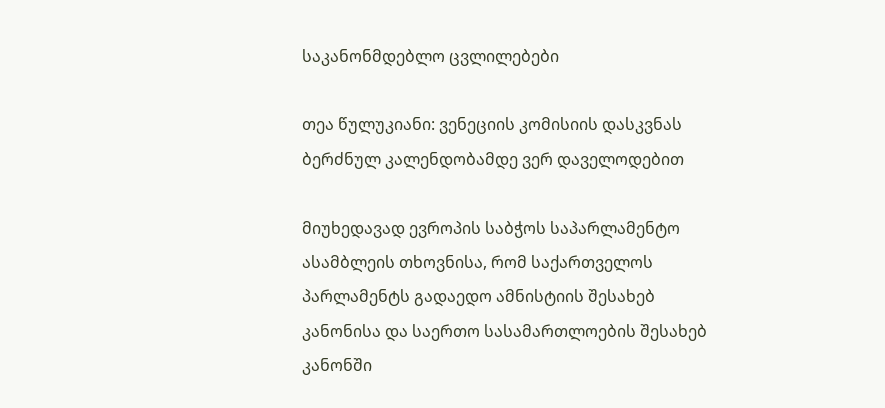საკანონმდებლო ცვლილებები

თეა წულუკიანი: ვენეციის კომისიის დასკვნას ბერძნულ კალენდობამდე ვერ დაველოდებით

მიუხედავად ევროპის საბჭოს საპარლამენტო ასამბლეის თხოვნისა, რომ საქართველოს პარლამენტს გადაედო ამნისტიის შესახებ კანონისა და საერთო სასამართლოების შესახებ კანონში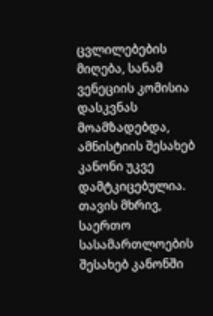ცვლილებების მიღება, სანამ ვენეციის კომისია დასკვნას მოამზადებდა, ამნისტიის შესახებ კანონი უკვე დამტკიცებულია. თავის მხრივ, საერთო სასამართლოების შესახებ კანონში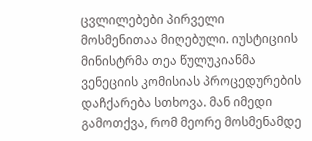ცვლილებები პირველი მოსმენითაა მიღებული. იუსტიციის მინისტრმა თეა წულუკიანმა ვენეციის კომისიას პროცედურების დაჩქარება სთხოვა. მან იმედი გამოთქვა, რომ მეორე მოსმენამდე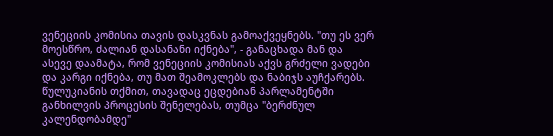ვენეციის კომისია თავის დასკვნას გამოაქვეყნებს. "თუ ეს ვერ მოესწრო, ძალიან დასანანი იქნება", - განაცხადა მან და ასევე დაამატა, რომ ვენეციის კომისიას აქვს გრძელი ვადები და კარგი იქნება, თუ მათ შეამოკლებს და ნაბიჯს აუჩქარებს. წულუკიანის თქმით, თავადაც ეცდებიან პარლამენტში განხილვის პროცესის შენელებას, თუმცა "ბერძნულ კალენდობამდე"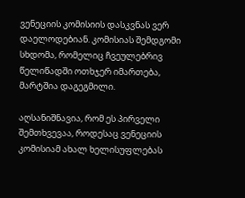ვენეციის კომისიის დასკვნას ვერ დაელოდებიან. კომისიას შემდგომი სხდომა, რომელიც ჩვეულებრივ წელიწადში ოთხჯერ იმართება, მარტშია დაგეგმილი.

აღსანიშნავია, რომ ეს პირველი შემთხვევაა, როდესაც ვენეციის კომისიამ ახალ ხელისუფლებას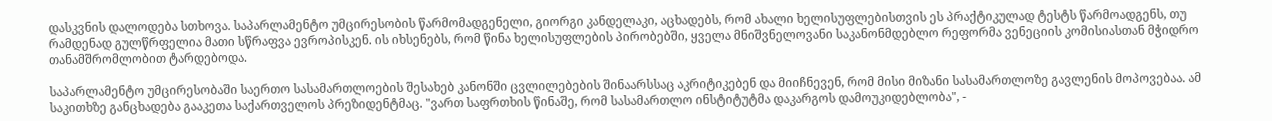დასკვნის დალოდება სთხოვა. საპარლამენტო უმცირესობის წარმომადგენელი, გიორგი კანდელაკი, აცხადებს, რომ ახალი ხელისუფლებისთვის ეს პრაქტიკულად ტესტს წარმოადგენს, თუ რამდენად გულწრფელია მათი სწრაფვა ევროპისკენ. ის იხსენებს, რომ წინა ხელისუფლების პირობებში, ყველა მნიშვნელოვანი საკანონმდებლო რეფორმა ვენეციის კომისიასთან მჭიდრო თანამშრომლობით ტარდებოდა.

საპარლამენტო უმცირესობაში საერთო სასამართლოების შესახებ კანონში ცვლილებების შინაარსსაც აკრიტიკებენ და მიიჩნევენ, რომ მისი მიზანი სასამართლოზე გავლენის მოპოვებაა. ამ საკითხზე განცხადება გააკეთა საქართველოს პრეზიდენტმაც. "ვართ საფრთხის წინაშე, რომ სასამართლო ინსტიტუტმა დაკარგოს დამოუკიდებლობა", -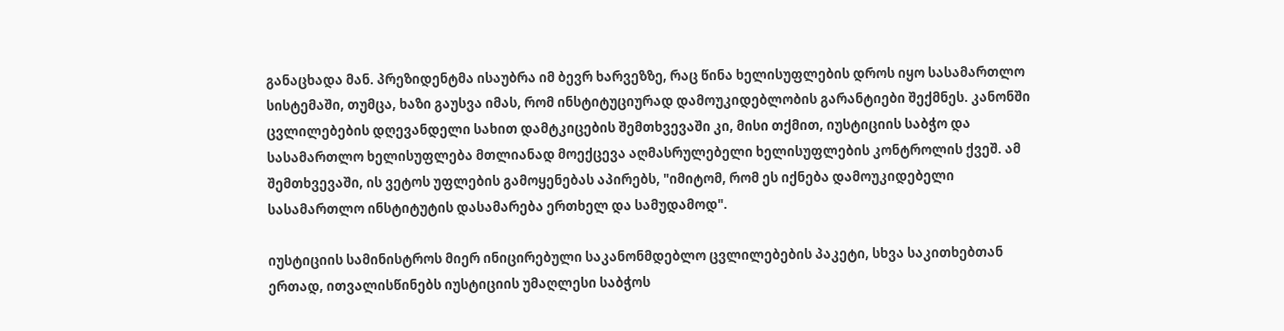განაცხადა მან. პრეზიდენტმა ისაუბრა იმ ბევრ ხარვეზზე, რაც წინა ხელისუფლების დროს იყო სასამართლო სისტემაში, თუმცა, ხაზი გაუსვა იმას, რომ ინსტიტუციურად დამოუკიდებლობის გარანტიები შექმნეს. კანონში ცვლილებების დღევანდელი სახით დამტკიცების შემთხვევაში კი, მისი თქმით, იუსტიციის საბჭო და სასამართლო ხელისუფლება მთლიანად მოექცევა აღმასრულებელი ხელისუფლების კონტროლის ქვეშ. ამ შემთხვევაში, ის ვეტოს უფლების გამოყენებას აპირებს, "იმიტომ, რომ ეს იქნება დამოუკიდებელი სასამართლო ინსტიტუტის დასამარება ერთხელ და სამუდამოდ".

იუსტიციის სამინისტროს მიერ ინიცირებული საკანონმდებლო ცვლილებების პაკეტი, სხვა საკითხებთან ერთად, ითვალისწინებს იუსტიციის უმაღლესი საბჭოს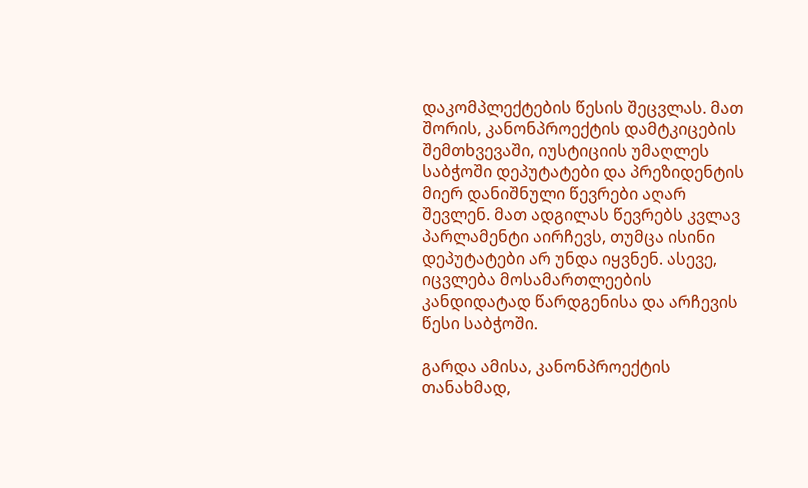დაკომპლექტების წესის შეცვლას. მათ შორის, კანონპროექტის დამტკიცების შემთხვევაში, იუსტიციის უმაღლეს საბჭოში დეპუტატები და პრეზიდენტის მიერ დანიშნული წევრები აღარ შევლენ. მათ ადგილას წევრებს კვლავ პარლამენტი აირჩევს, თუმცა ისინი დეპუტატები არ უნდა იყვნენ. ასევე, იცვლება მოსამართლეების კანდიდატად წარდგენისა და არჩევის წესი საბჭოში.

გარდა ამისა, კანონპროექტის თანახმად,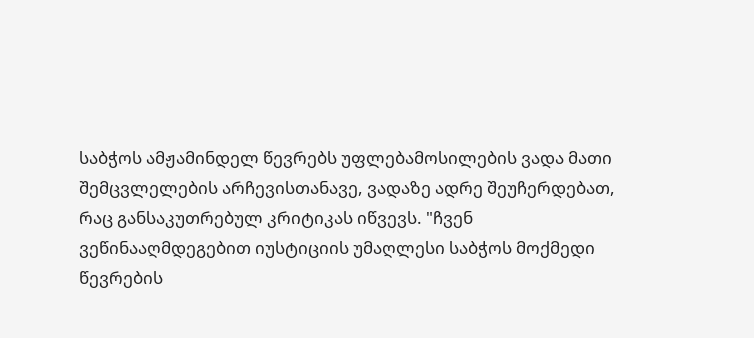საბჭოს ამჟამინდელ წევრებს უფლებამოსილების ვადა მათი შემცვლელების არჩევისთანავე, ვადაზე ადრე შეუჩერდებათ, რაც განსაკუთრებულ კრიტიკას იწვევს. "ჩვენ ვეწინააღმდეგებით იუსტიციის უმაღლესი საბჭოს მოქმედი წევრების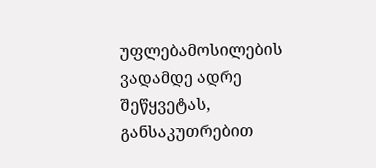უფლებამოსილების ვადამდე ადრე შეწყვეტას, განსაკუთრებით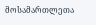მოსამართლეთა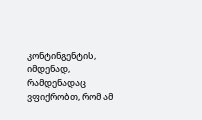კონტინგენტის, იმდენად, რამდენადაც ვფიქრობთ, რომ ამ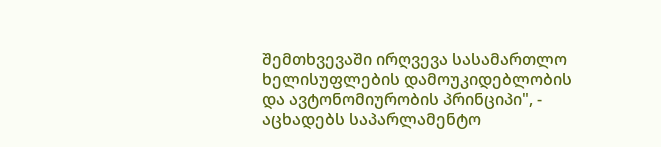შემთხვევაში ირღვევა სასამართლო ხელისუფლების დამოუკიდებლობის და ავტონომიურობის პრინციპი", - აცხადებს საპარლამენტო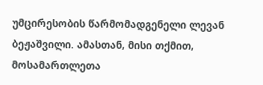უმცირესობის წარმომადგენელი ლევან ბეჟაშვილი. ამასთან, მისი თქმით, მოსამართლეთა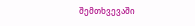შემთხვევაში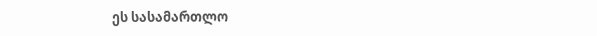ეს სასამართლო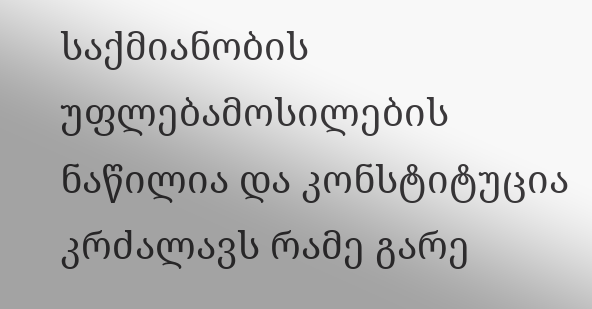საქმიანობის უფლებამოსილების ნაწილია და კონსტიტუცია კრძალავს რამე გარე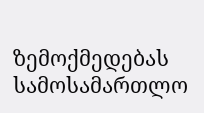ზემოქმედებას სამოსამართლო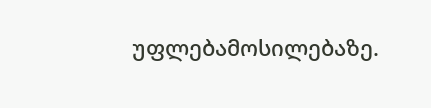უფლებამოსილებაზე.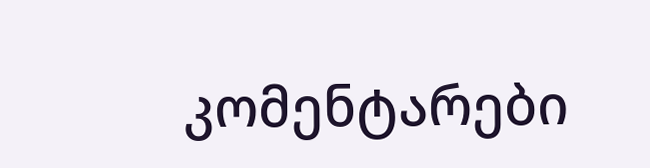კომენტარები